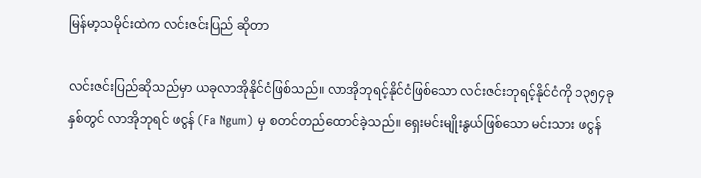မြန်မာ့သမိုင်းထဲက လင်းဇင်းပြည် ဆိုတာ

လင်းဇင်းပြည်ဆိုသည်မှာ ယခုလာအိုနိုင်ငံဖြစ်သည်။ လာအိုဘုရင့်နိုင်ငံဖြစ်သော လင်းဇင်းဘုရင့်နိုင်ငံကို ၁၃၅၄ခုနှစ်တွင် လာအိုဘုရင် ဖငွန် (Fa Ngum) မှ စတင်တည်ထောင်ခဲ့သည်။ ရှေးမင်းမျိုးနွယ်ဖြစ်သော မင်းသား ဖငွန်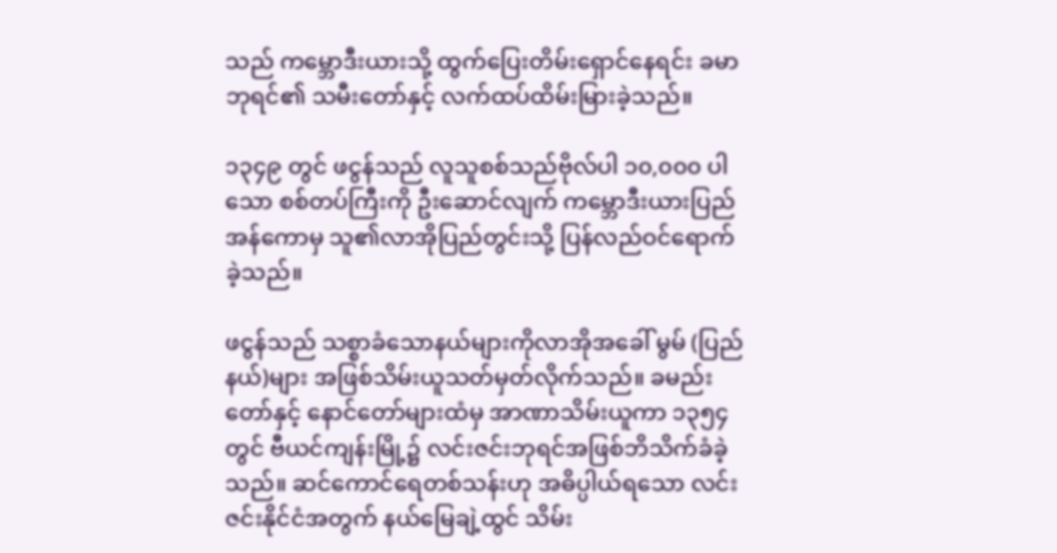သည် ကမ္ဘောဒီးယားသို့ ထွက်ပြေးတိမ်းရှောင်နေရင်း ခမာဘုရင်၏ သမီးတော်နှင့် လက်ထပ်ထိမ်းမြားခဲ့သည်။

၁၃၄၉ တွင် ဖငွန်သည် လူသူစစ်သည်ဗိုလ်ပါ ၁၀,၀၀၀ ပါသော စစ်တပ်ကြီးကို ဦးဆောင်လျက် ကမ္ဘောဒီးယားပြည် အန်ကောမှ သူ၏လာအိုပြည်တွင်းသို့ ပြန်လည်ဝင်ရောက်ခဲ့သည်။

ဖငွန်သည် သစ္စာခံသောနယ်များကိုလာအိုအခေါ် မွမ် (ပြည်နယ်)များ အဖြစ်သိမ်းယူသတ်မှတ်လိုက်သည်။ ခမည်းတော်နှင့် နောင်တော်များထံမှ အာဏာသိမ်းယူကာ ၁၃၅၄ တွင် ဗီယင်ကျန်းမြို့၌ လင်းဇင်းဘုရင်အဖြစ်ဘိသိက်ခံခဲ့သည်။ ဆင်ကောင်ရေတစ်သန်းဟု အဓိပ္ပါယ်ရသော လင်းဇင်းနိုင်ငံအတွက် နယ်မြေချဲ့ထွင် သိမ်း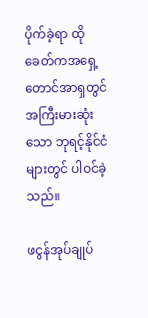ပိုက်ခဲ့ရာ ထိုခေတ်ကအရှေ့တောင်အာရှတွင် အကြီးမားဆုံးသော ဘုရင့်နိုင်ငံများတွင် ပါဝင်ခဲ့သည်။

ဖငွန်အုပ်ချုပ်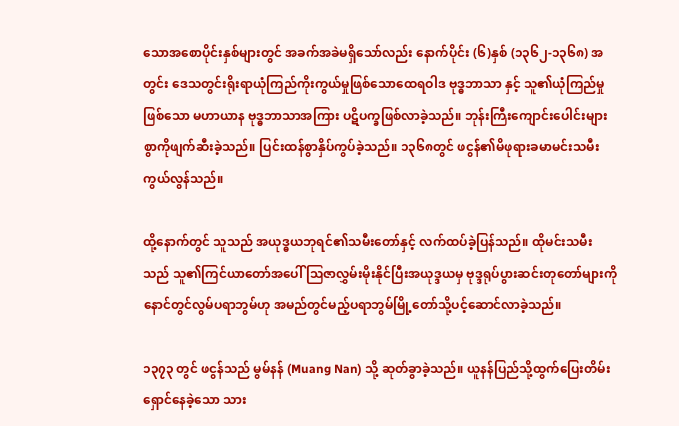သောအစောပိုင်းနှစ်များတွင် အခက်အခဲမရှိသော်လည်း နောက်ပိုင်း (၆)နှစ် (၁၃၆၂-၁၃၆၈) အတွင်း ဒေသတွင်းရိုးရာယုံကြည်ကိုးကွယ်မှုဖြစ်သောထေရဝါဒ ဗုဒ္ဓဘာသာ နှင့် သူ၏ယုံကြည်မှုဖြစ်သော မဟာယာန ဗုဒ္ဓဘာသာအကြား ပဋိပက္ခဖြစ်လာခဲ့သည်။ ဘုန်းကြီးကျောင်းပေါင်းများစွာကိုဖျက်ဆီးခဲ့သည်။ ပြင်းထန်စွာနှိပ်ကွပ်ခဲ့သည်။ ၁၃၆၈တွင် ဖငွန်၏မိဖုရားခမာမင်းသမီး ကွယ်လွန်သည်။

ထို့နောက်တွင် သူသည် အယုဒ္ဓယဘုရင်၏သမီးတော်နှင့် လက်ထပ်ခဲ့ပြန်သည်။ ထိုမင်းသမီးသည် သူ၏ကြင်ယာတော်အပေါ် ဩဇာလွှမ်းမိုးနိုင်ပြီးအယုဒ္ဒယမှ ဗုဒ္ဒရုပ်ပွားဆင်းတုတော်များကိုနောင်တွင်လွမ်ပရာဘွမ်ဟု အမည်တွင်မည့်ပရာဘွမ်မြို့တော်သို့ပင့်ဆောင်လာခဲ့သည်။

၁၃၇၃ တွင် ဖငွန်သည် မွမ်နန် (Muang Nan) သို့ ဆုတ်ခွာခဲ့သည်။ ယူနန်ပြည်သို့ထွက်ပြေးတိမ်းရှောင်နေခဲ့သော သား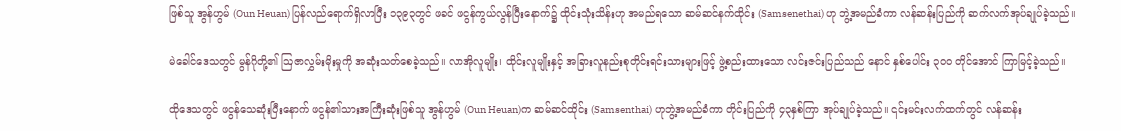ဖြစ်သူ အွန်ဟွမ် (Oun Heuan) ပြန်လည်ရောက်ရှိလာပြီး ၁၃၉၃တွင် ဖခင် ဖငွန်ကွယ်လွန်ပြီးနောက်၌ ထိုင်းသုံးသိန်းဟု အမည်ရသော ဆမ်ဆင်နက်ထိုင်း (Samsenethai) ဟု ဘွဲ့အမည်ခံကာ လန်ဆန်းပြည်ကို ဆက်လက်အုပ်ချုပ်ခဲ့သည်။

မဲခေါင်ဒေသတွင် မွန်ဂိုတို့၏ ဩဇာလွှမ်းမိုးမှုကို အဆုံးသတ်စေခဲ့သည်။ လာအိုလူမျိုး၊ ထိုင်းလူမျိုးနှင့် အခြားလူနည်းစုတိုင်းရင်းသားများဖြင့် ဖွဲ့စည်းထားသော လင်းဇင်းပြည်သည် နောင် နှစ်ပေါင်း ၃၀၀ တိုင်အောင် ကြာမြင့်ခဲ့သည်။

ထိုဒေသတွင် ဖငွန်သေဆုံးပြီးနောက် ဖငွန်၏သားအကြီးဆုံးဖြစ်သူ အွန်ဟွမ် (Oun Heuan)က ဆမ်ဆင်ထိုင်း (Samsenthai) ဟုဘွဲ့အမည်ခံကာ တိုင်းပြည်ကို ၄၃နှစ်ကြာ အုပ်ချုပ်ခဲ့သည်။ ၎င်းမင်းလက်ထက်တွင် လန်ဆန်း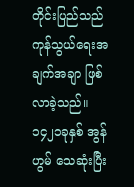တိုင်းပြည်သည် ကုန်သွယ်ရေးအချက်အချာ ဖြစ်လာခဲ့သည်။ ၁၄၂၁ခုနှစ် အွန်ဟွမ် သေဆုံးပြီး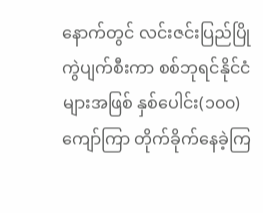နောက်တွင် လင်းဇင်းပြည်ပြိုကွဲပျက်စီးကာ စစ်ဘုရင်နိုင်ငံများအဖြစ် နှစ်ပေါင်း(၁၀၀)ကျော်ကြာ တိုက်ခိုက်နေခဲ့ကြ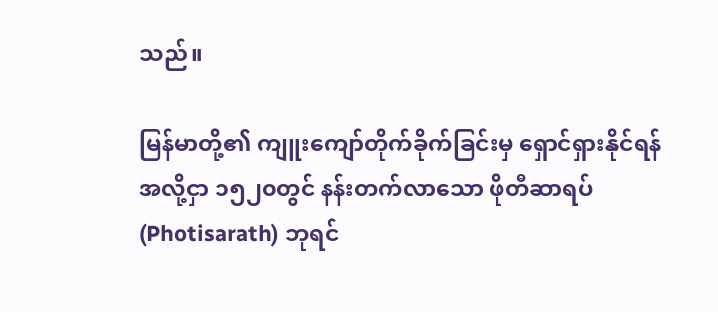သည်။

မြန်မာတို့၏ ကျူးကျော်တိုက်ခိုက်ခြင်းမှ ရှောင်ရှားနိုင်ရန်အလို့ငှာ ၁၅၂၀တွင် နန်းတက်လာသော ဖိုတီဆာရပ် (Photisarath) ဘုရင်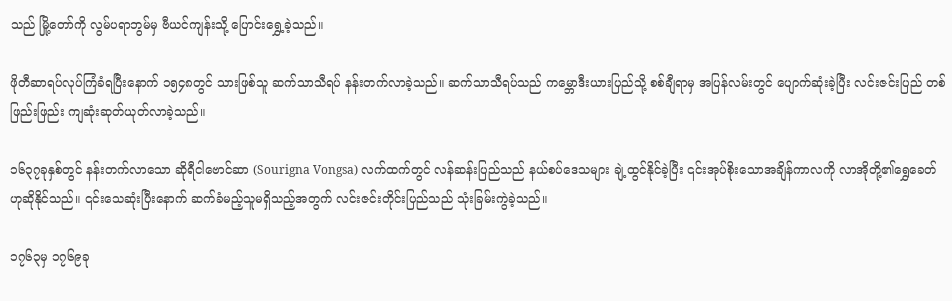သည် မြို့တော်ကို လွမ်ပရာဘွမ်မှ ဗီယင်ကျန်းသို့ ပြောင်းရွှေ့ခဲ့သည်။

ဖိုတီဆာရပ်လုပ်ကြံခံရပြီးနောက် ၁၅၄၈တွင် သားဖြစ်သူ ဆက်သာသီရပ် နန်းတက်လာခဲ့သည်။ ဆက်သာသီရပ်သည် ကမ္ဘောဒီးယားပြည်သို့ စစ်ချီရာမှ အပြန်လမ်းတွင် ပျောက်ဆုံးခဲ့ပြီး လင်းဇင်းပြည် တစ်ဖြည်းဖြည်း ကျဆုံးဆုတ်ယုတ်လာခဲ့သည်။

၁၆၃၇ခုနှစ်တွင် နန်းတက်လာသော ဆိုရီငါဗောင်ဆာ (Sourigna Vongsa) လက်ထက်တွင် လန်ဆန်းပြည်သည် နယ်စပ်ဒေသများ ချဲ့ထွင်နိုင်ခဲ့ပြီး ၎င်းအုပ်စိုးသောအချိန်ကာလကို လာအိုတို့၏ရွှေခေတ်ဟုဆိုနိုင်သည်။ ၎င်းသေဆုံးပြီးနောက် ဆက်ခံမည့်သူမရှိသည့်အတွက် လင်းဇင်းတိုင်းပြည်သည် သုံးခြမ်းကွဲခဲ့သည်။

၁၇၆၃မှ ၁၇၆၉ခု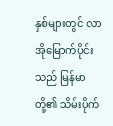နှစ်များတွင် လာအိုမြောက်ပိုင်းသည် မြန်မာတို့၏ သိမ်းပိုက်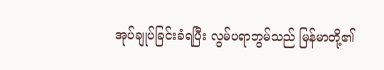အုပ်ချုပ်ခြင်းခံရပြီး လွမ်ပရာဘွမ်သည် မြန်မာတို့၏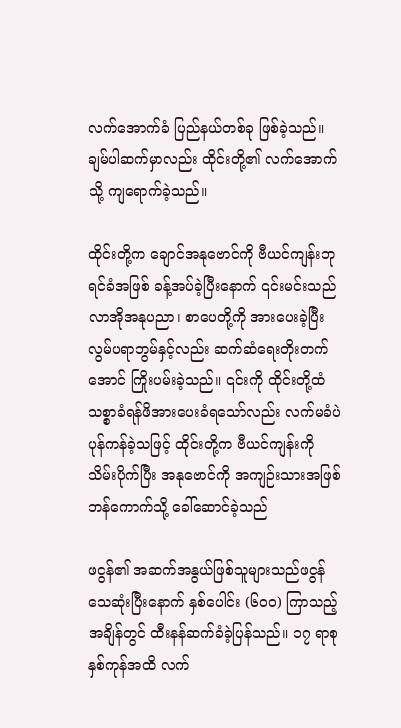လက်အောက်ခံ ပြည်နယ်တစ်ခု ဖြစ်ခဲ့သည်။ ချမ်ပါဆက်မှာလည်း ထိုင်းတို့၏ လက်အောက်သို့ ကျရောက်ခဲ့သည်။

ထိုင်းတို့က ချောင်အနုဗောင်ကို ဗီယင်ကျန်းဘုရင်ခံအဖြစ် ခန့်အပ်ခဲ့ပြီးနောက် ၎င်းမင်းသည် လာအိုအနုပညာ၊ စာပေတို့ကို အားပေးခဲ့ပြီး လွမ်ပရာဘွမ်နှင့်လည်း ဆက်ဆံရေးတိုးတက်အောင် ကြိုးပမ်းခဲ့သည်။ ၎င်းကို ထိုင်းတို့ထံ သစ္စာခံရန်ဖိအားပေးခံရသော်လည်း လက်မခံပဲ ပုန်ကန်ခဲ့သဖြင့် ထိုင်းတို့က ဗီယင်ကျန်းကို သိမ်းပိုက်ပြီး အနုဗောင်ကို အကျဉ်းသားအဖြစ် ဘန်ကောက်သို့ ခေါ်ဆောင်ခဲ့သည်

ဖငွန်၏ အဆက်အနွယ်ဖြစ်သူများသည်ဖငွန်သေဆုံးပြီးနောက် နှစ်ပေါင်း (၆၀၀) ကြာသည့်အချိန်တွင် ထီးနန်ဆက်ခံခဲ့ပြန်သည်။ ၁၇ ရာစုနှစ်ကုန်အထိ လက်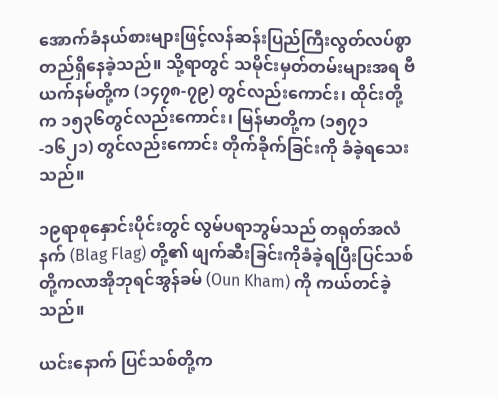အောက်ခံနယ်စားများဖြင့်လန်ဆန်းပြည်ကြီးလွတ်လပ်စွာတည်ရှိနေခဲ့သည်။ သို့ရာတွင် သမိုင်းမှတ်တမ်းများအရ ဗီယက်နမ်တို့က (၁၄၇၈-၇၉) တွင်လည်းကောင်း၊ ထိုင်းတို့က ၁၅၃၆တွင်လည်းကောင်း၊ မြန်မာတို့က (၁၅၇၁-၁၆၂၁) တွင်လည်းကောင်း တိုက်ခိုက်ခြင်းကို ခံခဲ့ရသေးသည်။

၁၉ရာစုနှောင်းပိုင်းတွင် လွမ်ပရာဘွမ်သည် တရုတ်အလံနက် (Blag Flag) တို့၏ ဖျက်ဆီးခြင်းကိုခံခဲ့ရပြီးပြင်သစ်တို့ကလာအိုဘုရင်အွန်ခမ် (Oun Kham) ကို ကယ်တင်ခဲ့သည်။

ယင်းနောက် ပြင်သစ်တို့က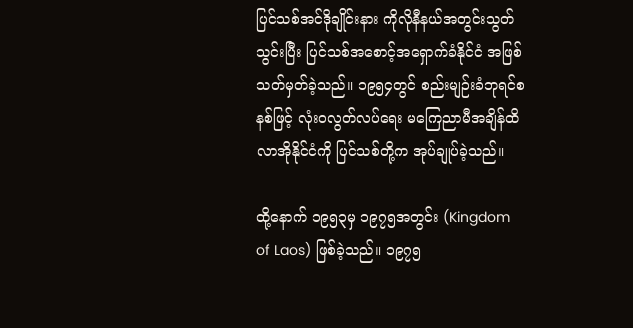ပြင်သစ်အင်ဒိုချိုင်းနား ကိုလိုနီနယ်အတွင်းသွတ်သွင်းပြီး ပြင်သစ်အစောင့်အရှောက်ခံနိုင်ငံ အဖြစ် သတ်မှတ်ခဲ့သည်။ ၁၉၅၄တွင် စည်းမျဉ်းခံဘုရင်စနစ်ဖြင့် လုံးဝလွတ်လပ်ရေး မကြေညာမီအချိန်ထိ လာအိုနိုင်ငံကို ပြင်သစ်တို့က အုပ်ချုပ်ခဲ့သည်။

ထို့နောက် ၁၉၅၃မှ ၁၉၇၅အတွင်း (Kingdom of Laos) ဖြစ်ခဲ့သည်။ ၁၉၇၅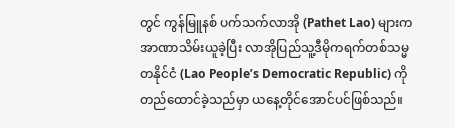တွင် ကွန်မြူနစ် ပက်သက်လာအို (Pathet Lao) များက အာဏာသိမ်းယူခဲ့ပြီး လာအိုပြည်သူ့ဒီမိုကရက်တစ်သမ္မတနိုင်ငံ (Lao People’s Democratic Republic) ကို တည်ထောင်ခဲ့သည်မှာ ယနေ့တိုင်အောင်ပင်ဖြစ်သည်။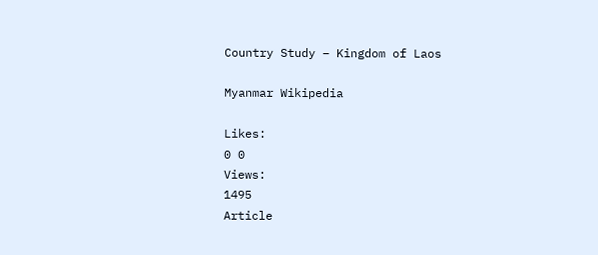Country Study – Kingdom of Laos

Myanmar Wikipedia

Likes:
0 0
Views:
1495
Article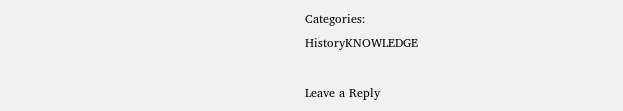Categories:
HistoryKNOWLEDGE

Leave a Reply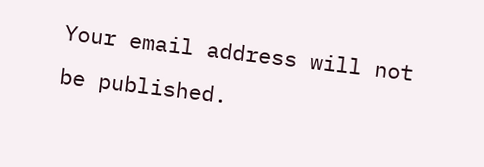Your email address will not be published.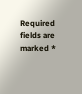Required fields are marked *